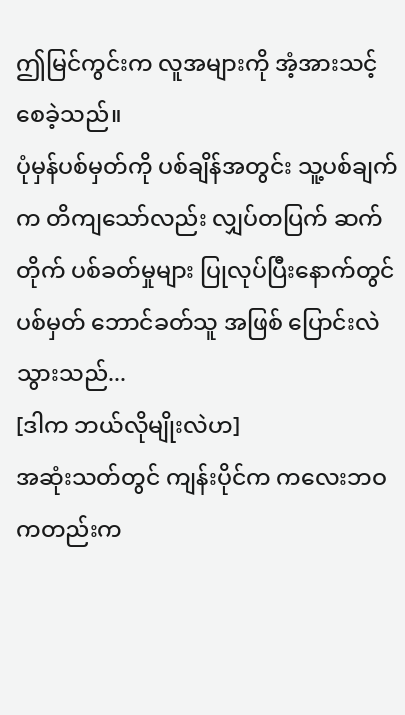ဤမြင်ကွင်းက လူအများကို အံ့အားသင့်စေခဲ့သည်။
ပုံမှန်ပစ်မှတ်ကို ပစ်ချိန်အတွင်း သူ့ပစ်ချက်က တိကျသော်လည်း လျှပ်တပြက် ဆက်တိုက် ပစ်ခတ်မှုများ ပြုလုပ်ပြီးနောက်တွင် ပစ်မှတ် ဘောင်ခတ်သူ အဖြစ် ပြောင်းလဲသွားသည်...
[ဒါက ဘယ်လိုမျိုးလဲဟ]
အဆုံးသတ်တွင် ကျန်းပိုင်က ကလေးဘဝကတည်းက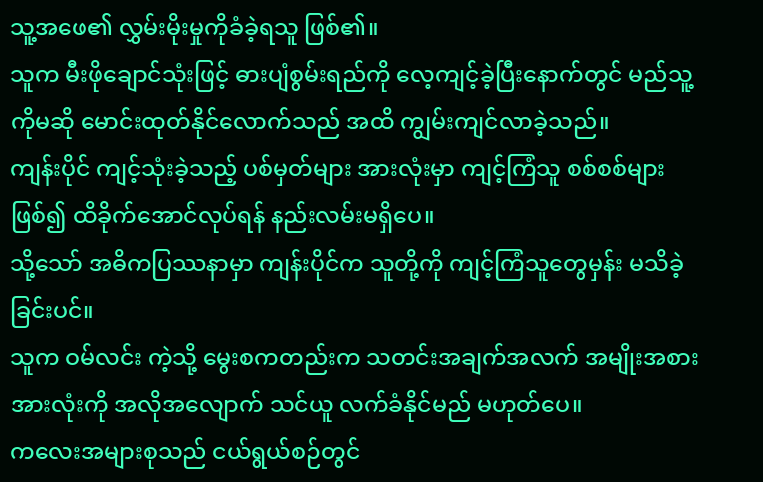သူ့အဖေ၏ လွှမ်းမိုးမှုကိုခံခဲ့ရသူ ဖြစ်၏။
သူက မီးဖိုချောင်သုံးဖြင့် ဓားပျံစွမ်းရည်ကို လေ့ကျင့်ခဲ့ပြီးနောက်တွင် မည်သူ့ကိုမဆို မောင်းထုတ်နိုင်လောက်သည် အထိ ကျွမ်းကျင်လာခဲ့သည်။
ကျန်းပိုင် ကျင့်သုံးခဲ့သည့် ပစ်မှတ်များ အားလုံးမှာ ကျင့်ကြံသူ စစ်စစ်များ ဖြစ်၍ ထိခိုက်အောင်လုပ်ရန် နည်းလမ်းမရှိပေ။
သို့သော် အဓိကပြဿနာမှာ ကျန်းပိုင်က သူတို့ကို ကျင့်ကြံသူတွေမှန်း မသိခဲ့ခြင်းပင်။
သူက ဝမ်လင်း ကဲ့သို့ မွေးစကတည်းက သတင်းအချက်အလက် အမျိုးအစား အားလုံးကို အလိုအလျောက် သင်ယူ လက်ခံနိုင်မည် မဟုတ်ပေ။
ကလေးအများစုသည် ငယ်ရွယ်စဉ်တွင်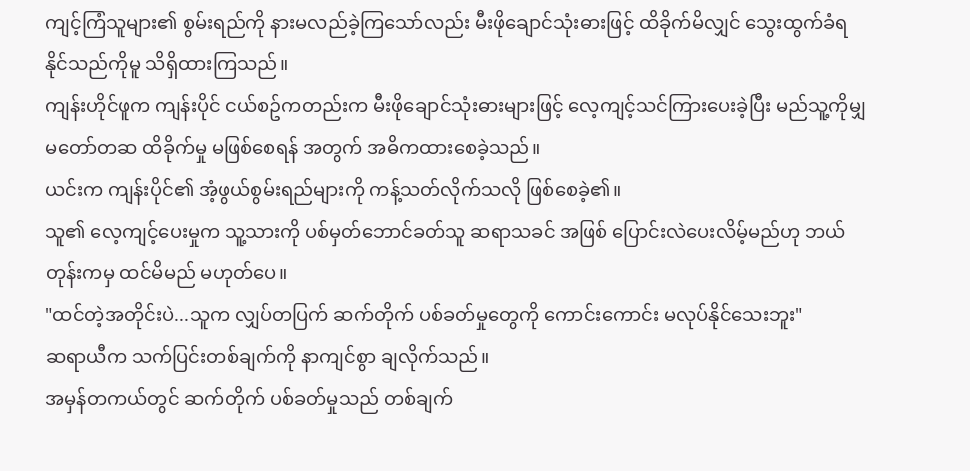ကျင့်ကြံသူများ၏ စွမ်းရည်ကို နားမလည်ခဲ့ကြသော်လည်း မီးဖိုချောင်သုံးဓားဖြင့် ထိခိုက်မိလျှင် သွေးထွက်ခံရနိုင်သည်ကိုမူ သိရှိထားကြသည်။
ကျန်းဟိုင်ဖူက ကျန်းပိုင် ငယ်စဥ်ကတည်းက မီးဖိုချောင်သုံးဓားများဖြင့် လေ့ကျင့်သင်ကြားပေးခဲ့ပြီး မည်သူ့ကိုမျှ မတော်တဆ ထိခိုက်မှု မဖြစ်စေရန် အတွက် အဓိကထားစေခဲ့သည်။
ယင်းက ကျန်းပိုင်၏ အံ့ဖွယ်စွမ်းရည်များကို ကန့်သတ်လိုက်သလို ဖြစ်စေခဲ့၏။
သူ၏ လေ့ကျင့်ပေးမှုက သူ့သားကို ပစ်မှတ်ဘောင်ခတ်သူ ဆရာသခင် အဖြစ် ပြောင်းလဲပေးလိမ့်မည်ဟု ဘယ်တုန်းကမှ ထင်မိမည် မဟုတ်ပေ။
"ထင်တဲ့အတိုင်းပဲ...သူက လျှပ်တပြက် ဆက်တိုက် ပစ်ခတ်မှုတွေကို ကောင်းကောင်း မလုပ်နိုင်သေးဘူး"
ဆရာယီက သက်ပြင်းတစ်ချက်ကို နာကျင်စွာ ချလိုက်သည်။
အမှန်တကယ်တွင် ဆက်တိုက် ပစ်ခတ်မှုသည် တစ်ချက်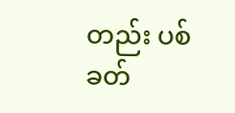တည်း ပစ်ခတ်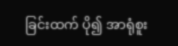ခြင်းထက် ပို၍ အာရုံစူး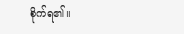စိုက်ရ၏။